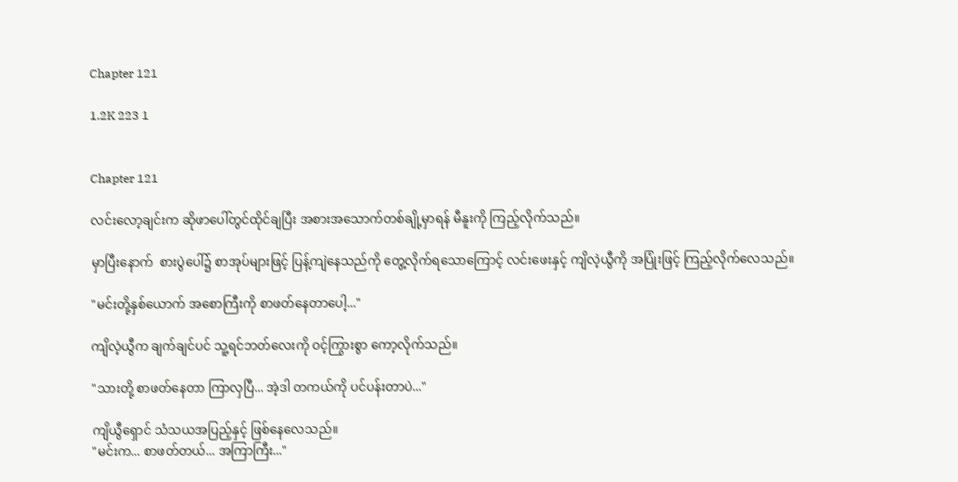Chapter 121

1.2K 223 1


Chapter 121

လင်းလော့ချင်းက ဆိုဖာပေါ်တွင်ထိုင်ချပြီး အစားအသောက်တစ်ချို့မှာရန် မီနူးကို ကြည့်လိုက်သည်။

မှာပြီးနောက်  စားပွဲပေါ်၌ စာအုပ်များဖြင့် ပြန့်ကျဲနေသည်ကို တွေ့လိုက်ရသောကြောင့် လင်းဖေးနှင့် ကျိလဲ့ယွီကို အပြုံးဖြင့် ကြည့်လိုက်လေသည်။

"မင်းတို့နှစ်ယောက် အစောကြီးကို စာဖတ်နေတာပေါ့..."

ကျိလဲ့ယွီက ချက်ချင်ပင် သူ့ရင်ဘတ်လေးကို ဝင့်ကြွားစွာ ကော့လိုက်သည်။

"သားတို့ စာဖတ်နေတာ ကြာလှပြီ... အဲ့ဒါ တကယ်ကို ပင်ပန်းတာပဲ..."

ကျိယွီရှောင် သံသယအပြည့်နှင့် ဖြစ်နေလေသည်။
"မင်းက... စာဖတ်တယ်... အကြာကြီး..."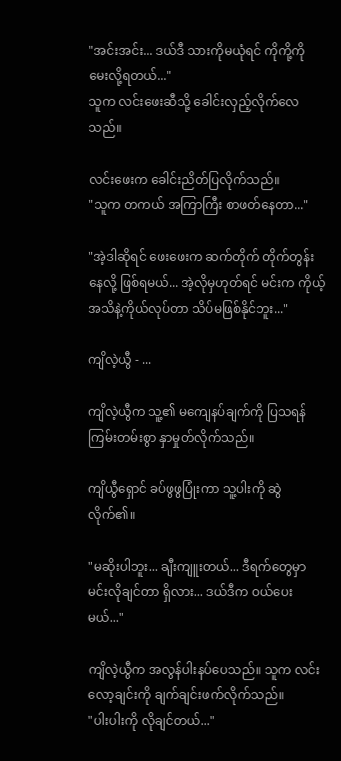"အင်းအင်း... ဒယ်ဒီ သားကိုမယုံရင် ကိုကို့ကို မေးလို့ရတယ်..."
သူက လင်းဖေးဆီသို့ ခေါင်းလှည့်လိုက်လေသည်။

လင်းဖေးက ခေါင်းညိတ်ပြလိုက်သည်။
"သူက တကယ် အကြာကြီး စာဖတ်နေတာ..."

"အဲ့ဒါဆိုရင် ဖေးဖေးက ဆက်တိုက် တိုက်တွန်းနေလို့ ဖြစ်ရမယ်... အဲ့လိုမှဟုတ်ရင် မင်းက ကိုယ့်အသိနဲ့ကိုယ်လုပ်တာ သိပ်မဖြစ်နိုင်ဘူး..."

ကျိလဲ့ယွီ - ...

ကျိလဲ့ယွီက သူ့၏ မကျေနပ်ချက်ကို ပြသရန် ကြမ်းတမ်းစွာ နှာမှုတ်လိုက်သည်။

ကျိယွီရှောင် ခပ်ဖွဖွပြုံးကာ သူ့ပါးကို ဆွဲလိုက်၏။

"မဆိုးပါဘူး... ချီးကျူးတယ်... ဒီရက်တွေမှာ မင်းလိုချင်တာ ရှိလား... ဒယ်ဒီက ဝယ်ပေးမယ်..."

ကျိလဲ့ယွီက အလွန်ပါးနပ်ပေသည်။ သူက လင်းလော့ချင်းကို ချက်ချင်းဖက်လိုက်သည်။
"ပါးပါးကို လိုချင်တယ်..."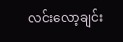လင်းလော့ချင်း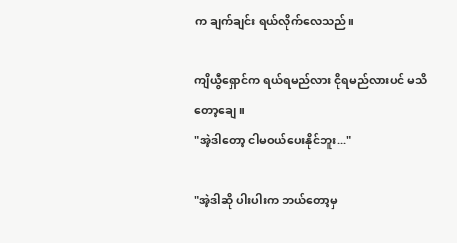က ချက်ချင်း ရယ်လိုက်လေသည်။

ကျိယွီရှောင်က ရယ်ရမည်လား ငိုရမည်လားပင် မသိတော့ချေ။
"အဲ့ဒါတော့ ငါမဝယ်ပေးနိုင်ဘူး..."

"အဲ့ဒါဆို ပါးပါးက ဘယ်တော့မှ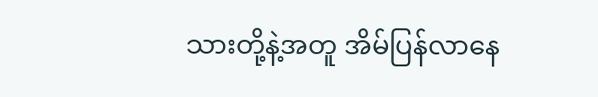သားတို့နဲ့အတူ အိမ်ပြန်လာနေ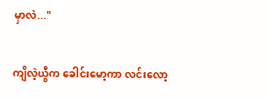မှာလဲ..."

ကျိလဲ့ယွီက ခေါင်းမော့ကာ လင်းလော့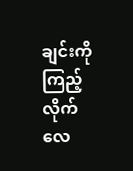ချင်းကို ကြည့်လိုက်လေ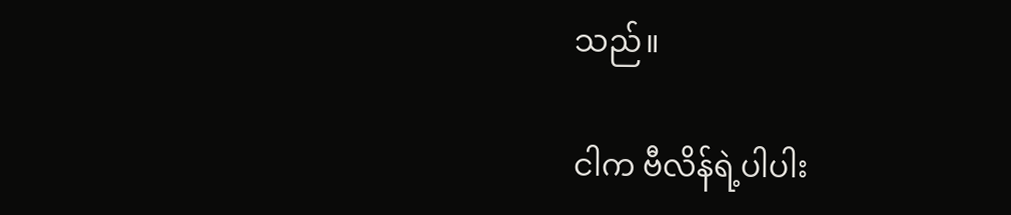သည်။

ငါက ဗီလိန်ရဲ့ပါပါး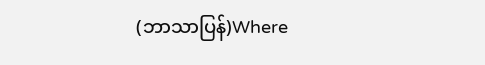(ဘာသာပြန်)Where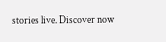stories live. Discover now